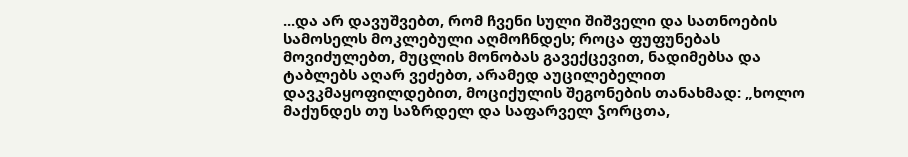...და არ დავუშვებთ, რომ ჩვენი სული შიშველი და სათნოების სამოსელს მოკლებული აღმოჩნდეს; როცა ფუფუნებას მოვიძულებთ, მუცლის მონობას გავექცევით, ნადიმებსა და ტაბლებს აღარ ვეძებთ, არამედ აუცილებელით დავკმაყოფილდებით, მოციქულის შეგონების თანახმად: „ხოლო მაქუნდეს თუ საზრდელ და საფარველ ჴორცთა,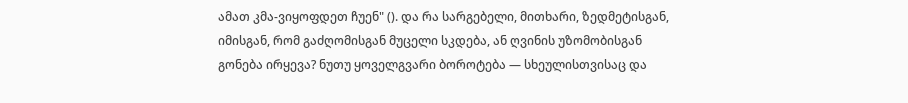ამათ კმა-ვიყოფდეთ ჩუენ" (). და რა სარგებელი, მითხარი, ზედმეტისგან, იმისგან, რომ გაძღომისგან მუცელი სკდება, ან ღვინის უზომობისგან გონება ირყევა? ნუთუ ყოველგვარი ბოროტება — სხეულისთვისაც და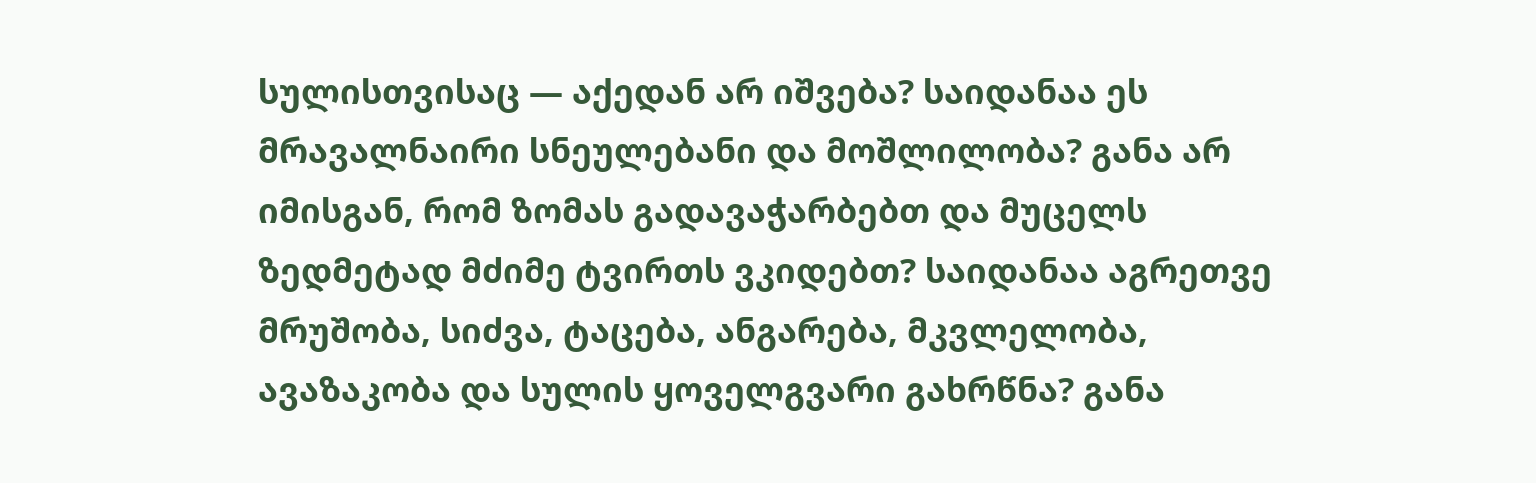სულისთვისაც — აქედან არ იშვება? საიდანაა ეს მრავალნაირი სნეულებანი და მოშლილობა? განა არ იმისგან, რომ ზომას გადავაჭარბებთ და მუცელს ზედმეტად მძიმე ტვირთს ვკიდებთ? საიდანაა აგრეთვე მრუშობა, სიძვა, ტაცება, ანგარება, მკვლელობა, ავაზაკობა და სულის ყოველგვარი გახრწნა? განა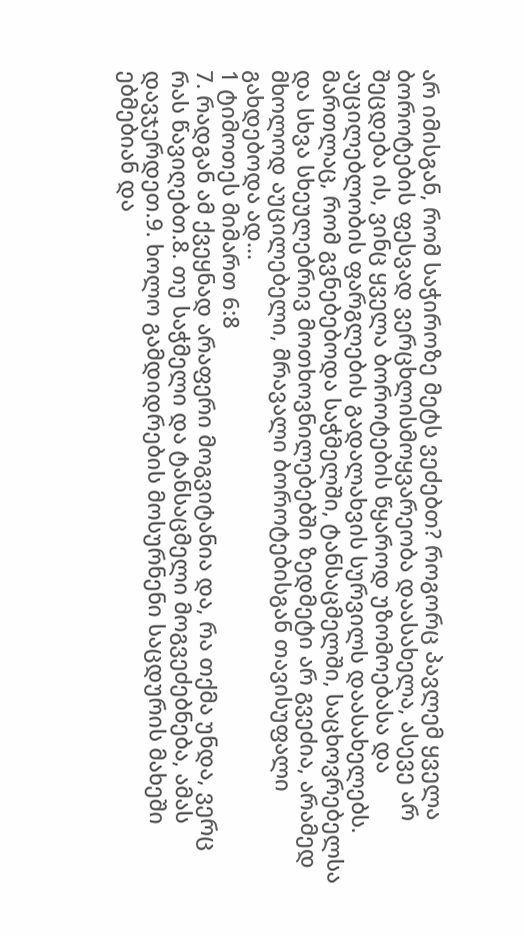არ იმისგან, რომ საჭიროზე მეტს ვეძებთ? როგორც პავლემ ყველა ბოროტების ფესვად ვერცხლისმოყვარეობა დაასახელა, ასევე არ შეცდება ის, ვინც ყველა ბოროტების წყაროდ უზომოებასა და აუცილებლობის ფარგლების გადალახვის სურვილს დაასახელებს. მართლაც, რომ გვნებებოდა საჭმელში, ტანსაცმელში, საცხოვრებელსა და სხვა სხეულებრივ მოთხოვნილებებში ზედმეტი არ გვეძია, არამედ მხოლოდ აუცილებელი, მრავალი ბოროტებისგან თავისუფალი გახდებოდა ად...
1 ტიმოთეს მიმართ 6:8
7. რადგან ამ ქვეყნად არაფერი მოგვიტანია და, რა თქმა უნდა, ვერც რას წავიღებთ.8. თუ საჭმელი და ტანსაცმელი მოგვეძებნება, ამას დავჯერდეთ.9. ხოლო გამდიდრების მოსურნენი საცდურის მახეში ებმებიან და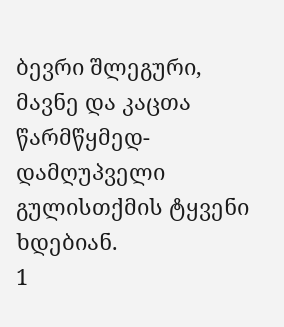ბევრი შლეგური, მავნე და კაცთა წარმწყმედ-დამღუპველი გულისთქმის ტყვენი ხდებიან.
1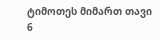ტიმოთეს მიმართ თავი 6